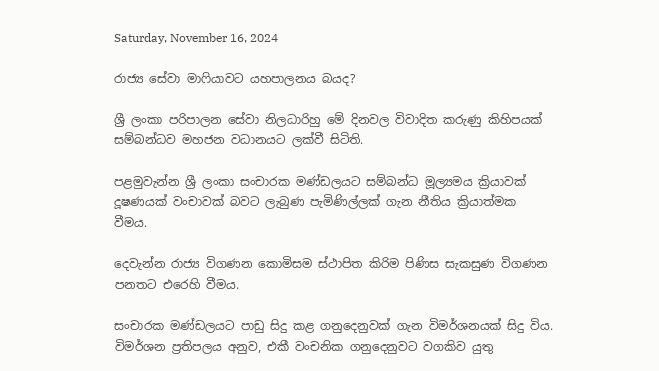Saturday, November 16, 2024

රාජ්‍ය සේවා මාෆියාවට යහපාලනය බයද?

ශ්‍රී ලංකා පරිපාලන සේවා නිලධාරිහු මේ දිනවල විවාදිත කරුණු කිහිපයක් සම්බන්ධව මහජන වධානයට ලක්වී සිටිති.

පළමුවැන්න ශ්‍රී ලංකා සංචාරක මණ්ඩලයට සම්බන්ධ මූල්‍යමය ක්‍රියාවක් දූෂණයක් වංචාවක් බවට ලැබුණ පැමිණිල්ලක් ගැන නීතිය ක්‍රියාත්මක වීමය.

දෙවැන්න රාජ්‍ය විගණන කොමිසම ස්ථාපිත කිරිම පිණිස සැකසුණ විගණන පනතට එරෙහි වීමය.

සංචාරක මණ්ඩලයට පාඩු සිදු කළ ගනුදෙනුවක් ගැන විමර්ශනයක් සිදු විය. විමර්ශන ප්‍රතිපලය අනුව, එකී වංචනික ගනුදෙනුවට වගකිව යුතු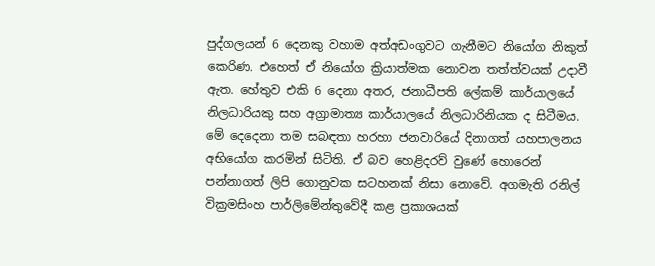පුද්ගලයන් 6 දෙනකු වහාම අත්අඩංගුවට ගැනීමට නියෝග නිකුත් කෙරිණ. එහෙත් ඒ නියෝග ක්‍රියාත්මක නොවන තත්ත්වයක් උදාවී ඇත. හේතුව එකි 6 දෙනා අතර, ජනාධීපති ලේකම් කාර්යාලයේ නිලධාරියකු සහ අග්‍රාමාත්‍ය කාර්යාලයේ නිලධාරිනියක ද සිටීමය. මේ දෙදෙනා තම සබඳතා හරහා ජනවාරියේ දිනාගත් යහපාලනය අභියෝග කරමින් සිටිති. ඒ බව හෙළිදරව් වුණේ හොරෙන් පන්නාගත් ලිපි ගොනුවක සටහනක් නිසා නොවේ. අගමැති රනිල් වික්‍රමසිංහ පාර්ලිමේන්තුවේදී කළ ප්‍රකාශයක්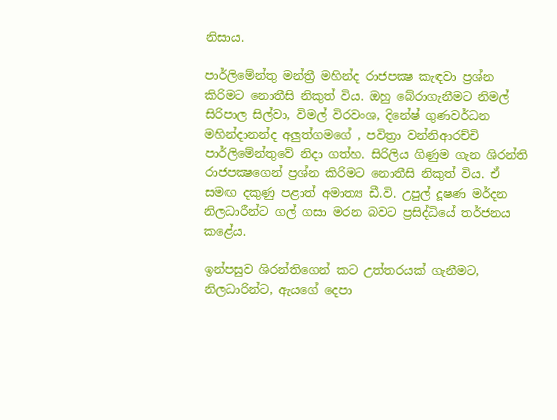නිසාය.

පාර්ලිමේන්තු මන්ත්‍රී මහින්ද රාජපක්‍ෂ කැඳවා ප්‍රශ්න කිරිමට නොතීසි නිකුත් විය. ඔහු බේරාගැනීමට නිමල් සිරිපාල සිල්වා, විමල් විරවංශ, දිනේෂ් ගුණවර්ධන මහින්දානන්ද අලුත්ගමගේ , පවිත්‍රා වන්නිආරච්චි පාර්ලිමේන්තුවේ නිදා ගත්හ. සිරිලිය ගිණුම ගැන ශිරන්ති රාජපක්‍ෂගෙන් ප්‍රශ්න කිරිමට නොතීසි නිකුත් විය. ඒ සමඟ දකුණු පළාත් අමාත්‍ය ඩී.වි. උපුල් දූෂණ මර්දන නිලධාරීන්ට ගල් ගසා මරන බවට ප්‍රසිද්ධියේ තර්ජනය කළේය.

ඉන්පසුව ශිරන්තිගෙන් කට උත්තරයක් ගැනීමට, නිලධාරින්ට, ඇයගේ දෙපා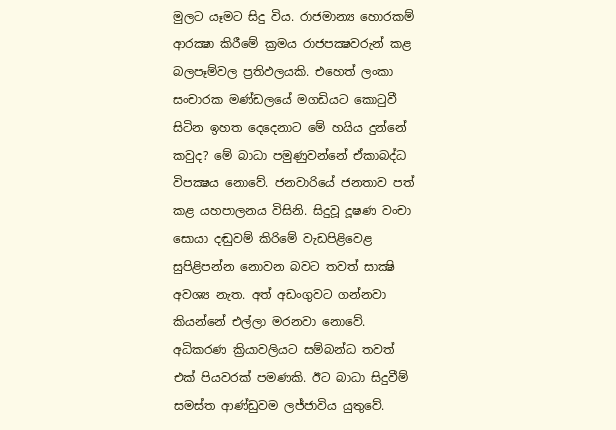මුලට යෑමට සිදු විය. රාජමාන්‍ය හොරකම් ආරක්‍ෂා කිරීමේ ක්‍රමය රාජපක්‍ෂවරුන් කළ බලපෑම්වල ප්‍රතිඵලයකි. එහෙත් ලංකා සංචාරක මණ්ඩලයේ මගඩියට කොටුවී සිටින ඉහත දෙදෙනාට මේ හයිය දුන්නේ කවුද? මේ බාධා පමුණුවන්නේ ඒකාබද්ධ විපක්‍ෂය නොවේ. ජනවාරියේ ජනතාව පත් කළ යහපාලනය විසිනි. සිදුවූ දූෂණ වංචා සොයා දඬුවම් කිරිමේ වැඩපිළිවෙළ සුපිළිපන්න නොවන බවට තවත් සාක්‍ෂි අවශ්‍ය නැත. අත් අඩංගුවට ගන්නවා කියන්නේ එල්ලා මරනවා නොවේ. අධිකරණ ක්‍රියාවලියට සම්බන්ධ තවත් එක් පියවරක් පමණකි. ඊට බාධා සිදුවීම් සමස්ත ආණ්ඩුවම ලජ්ජාවිය යුතුවේ.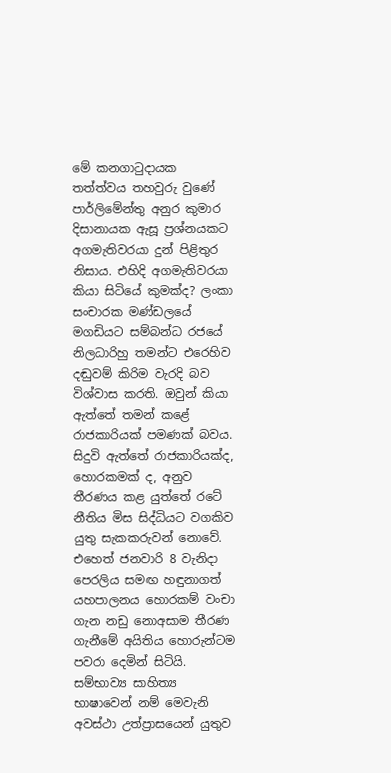මේ කනගාටුදායක තත්ත්වය තහවුරු වුණේ පාර්ලිමේන්තු අනුර කුමාර දිසානායක ඇසූ ප්‍රශ්නයකට අගමැතිවරයා දුන් පිළිතුර නිසාය. එහිදි අගමැතිවරයා කියා සිටියේ කුමක්ද? ලංකා සංචාරක මණ්ඩලයේ මගඩියට සම්බන්ධ රජයේ නිලධාරිහු තමන්ට එරෙහිව දඬුවම් කිරිම වැරදි බව විශ්වාස කරති. ඔවුන් කියා ඇත්තේ තමන් කළේ රාජකාරියක් පමණක් බවය. සිදුවි ඇත්තේ රාජකාරියක්ද, හොරකමක් ද, අනුව තීරණය කළ යුත්තේ රටේ නීතිය මිස සිද්ධියට වගකිව යුතු සැකකරුවන් නොවේ. එහෙත් ජනවාරි 8 වැනිදා පෙරලිය සමඟ හඳුනාගත් යහපාලනය හොරකම් වංචා ගැන නඩු නොඅසාම තීරණ ගැනීමේ අයිතිය හොරුන්ටම පවරා දෙමින් සිටියි. සම්භාව්‍ය සාහිත්‍ය භාෂාවෙන් නම් මෙවැනි අවස්ථා උත්ප්‍රාසයෙන් යුතුව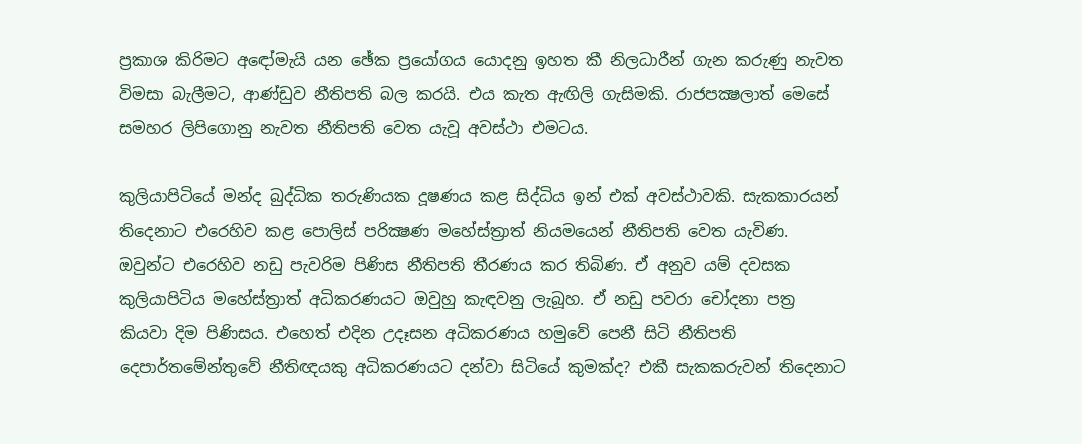ප්‍රකාශ කිරිමට අඳෝමැයි යන ඡේක ප්‍රයෝගය යොදනු ඉහත කී නිලධාරීන් ගැන කරුණු නැවත විමසා බැලීමට, ආණ්ඩුව නීතිපති බල කරයි. එය කැත ඇඟිලි ගැසිමකි. රාජපක්‍ෂලාත් මෙසේ සමහර ලිපිගොනු නැවත නීතිපති වෙත යැවූ අවස්ථා එමටය.

කුලියාපිටියේ මන්ද බුද්ධික තරුණියක දූෂණය කළ සිද්ධිය ඉන් එක් අවස්ථාවකි. සැකකාරයන් තිදෙනාට එරෙහිව කළ පොලිස් පරික්‍ෂණ මහේස්ත්‍රාත් නියමයෙන් නීතිපති වෙත යැවිණ. ඔවුන්ට එරෙහිව නඩු පැවරිම පිණිස නීතිපති තීරණය කර තිබිණ. ඒ අනුව යම් දවසක කුලියාපිටිය මහේස්ත්‍රාත් අධිකරණයට ඔවුහු කැඳවනු ලැබූහ. ඒ නඩු පවරා චෝදනා පත්‍ර කියවා දිම පිණිසය. එහෙත් එදින උදෑසන අධිකරණය හමුවේ පෙනී සිටි නීතිපති දෙපාර්තමේන්තුවේ නීතිඥයකු අධිකරණයට දන්වා සිටියේ කුමක්ද? එකී සැකකරුවන් තිදෙනාට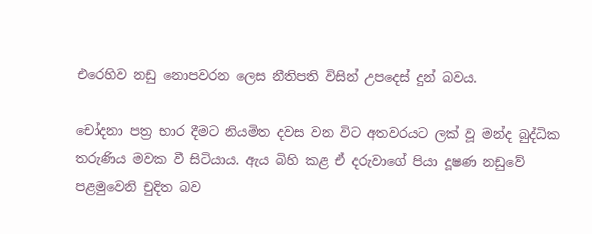එරෙහිව නඩු නොපවරන ලෙස නීතිපති විසින් උපදෙස් දුන් බවය.

චෝදනා පත්‍ර භාර දීමට නියමිත දවස වන විට අතවරයට ලක් වූ මන්ද බුද්ධික තරුණිය මවක වී සිටියාය. ඇය බිහි කළ ඒ දරුවාගේ පියා දූෂණ නඩුවේ පළමුවෙනි චුදිත බව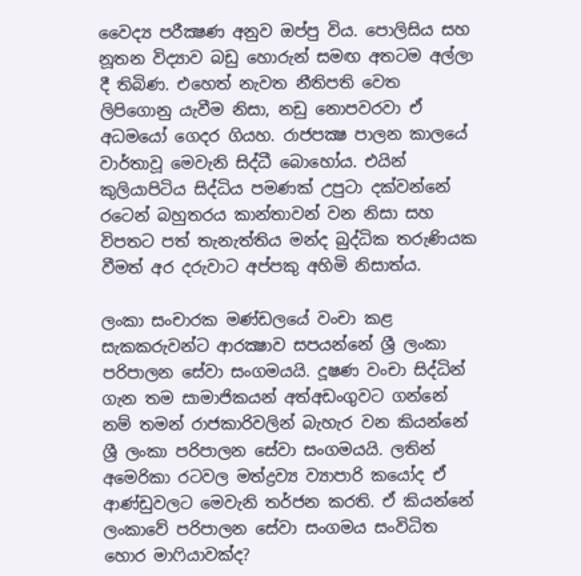වෛද්‍ය පරීක්‍ෂණ අනුව ඔප්පු විය. පොලිසිය සහ නූතන විද්‍යාව බඩු හොරුන් සමඟ අතටම අල්ලා දී තිබිණ. එහෙත් නැවත නීතිපති වෙත ලිපිගොනු යැවීම නිසා, නඩු නොපවරවා ඒ අධමයෝ ගෙදර ගියහ. රාජපක්‍ෂ පාලන කාලයේ වාර්තාවූ මෙවැනි සිද්ධී බොහෝය. එයින් කුලියාපිටිය සිද්ධිය පමණක් උපුටා දක්වන්නේ රටෙන් බහුතරය කාන්තාවන් වන නිසා සහ විපතට පත් තැනැත්තිය මන්ද බුද්ධික තරුණියක වීමත් අර දරුවාට අප්පකු අහිමි නිසාත්ය.

ලංකා සංචාරක මණ්ඩලයේ වංචා කළ සැකකරුවන්ට ආරක්‍ෂාව සපයන්නේ ශ්‍රී ලංකා පරිපාලන සේවා සංගමයයි. දූෂණ වංචා සිද්ධින් ගැන තම සාමාජිකයන් අත්අඩංගුවට ගන්නේ නම් තමන් රාජකාරිවලින් බැහැර වන කියන්නේ ශ්‍රී ලංකා පරිපාලන සේවා සංගමයයි. ලතින් අමෙරිකා රටවල මත්ද්‍රව්‍ය ව්‍යාපාරි කයෝද ඒ ආණ්ඩුවලට මෙවැනි තර්ජන කරති. ඒ කියන්නේ ලංකාවේ පරිපාලන සේවා සංගමය සංවිධිත හොර මාෆියාවක්ද?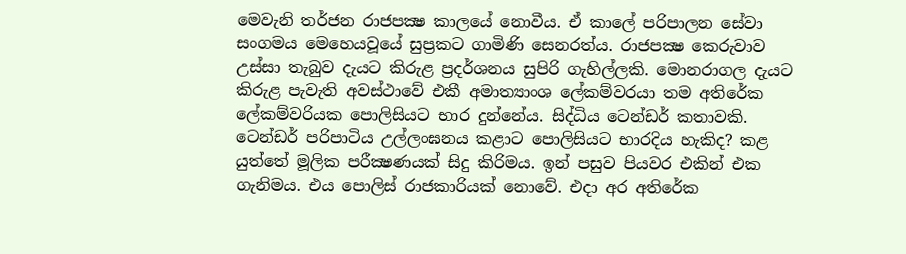මෙවැනි තර්ජන රාජපක්‍ෂ කාලයේ නොවීය. ඒ කාලේ පරිපාලන සේවා සංගමය මෙහෙයවූයේ සුප්‍රකට ගාමිණි සෙනරත්ය. රාජපක්‍ෂ කෙරුවාව උස්සා තැබුව දැයට කිරුළ ප්‍රදර්ශනය සුපිරි ගැහිල්ලකි. මොනරාගල දැයට කිරුළ පැවැති අවස්ථාවේ එකී අමාත්‍යාංශ ලේකම්වරයා තම අතිරේක ලේකම්වරියක පොලිසියට භාර දුන්නේය. සිද්ධිය ටෙන්ඩර් කතාවකි. ටෙන්ඩර් පරිපාටිය උල්ලංඝනය කළාට පොලිසියට භාරදිය හැකිද? කළ යුත්තේ මූලික පරීක්‍ෂණයක් සිදු කිරිමය. ඉන් පසුව පියවර එකින් එක ගැනිමය. එය පොලිස් රාජකාරියක් නොවේ. එදා අර අතිරේක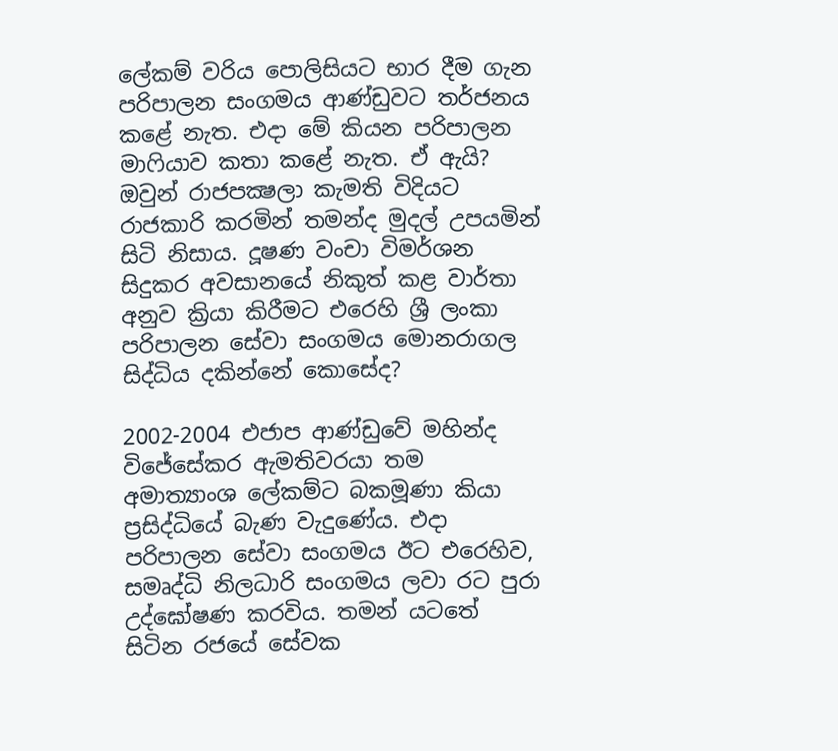ලේකම් වරිය පොලිසියට භාර දීම ගැන පරිපාලන සංගමය ආණ්ඩුවට තර්ජනය කළේ නැත. එදා මේ කියන පරිපාලන මාෆියාව කතා කළේ නැත. ඒ ඇයි? ඔවුන් රාජපක්‍ෂලා කැමති විදියට රාජකාරි කරමින් තමන්ද මුදල් උපයමින් සිටි නිසාය. දූෂණ වංචා විමර්ශන සිදුකර අවසානයේ නිකුත් කළ වාර්තා අනුව ක්‍රියා කිරීමට එරෙහි ශ්‍රී ලංකා පරිපාලන සේවා සංගමය මොනරාගල සිද්ධිය දකින්නේ කොසේද?

2002-2004 එජාප ආණ්ඩුවේ මහින්ද විජේසේකර ඇමතිවරයා තම අමාත්‍යාංශ ලේකම්ට බකමූණා කියා ප්‍රසිද්ධියේ බැණ වැදුණේය. එදා පරිපාලන සේවා සංගමය ඊට එරෙහිව, සමෘද්ධි නිලධාරි සංගමය ලවා රට පුරා උද්ඝෝෂණ කරවිය. තමන් යටතේ සිටින රජයේ සේවක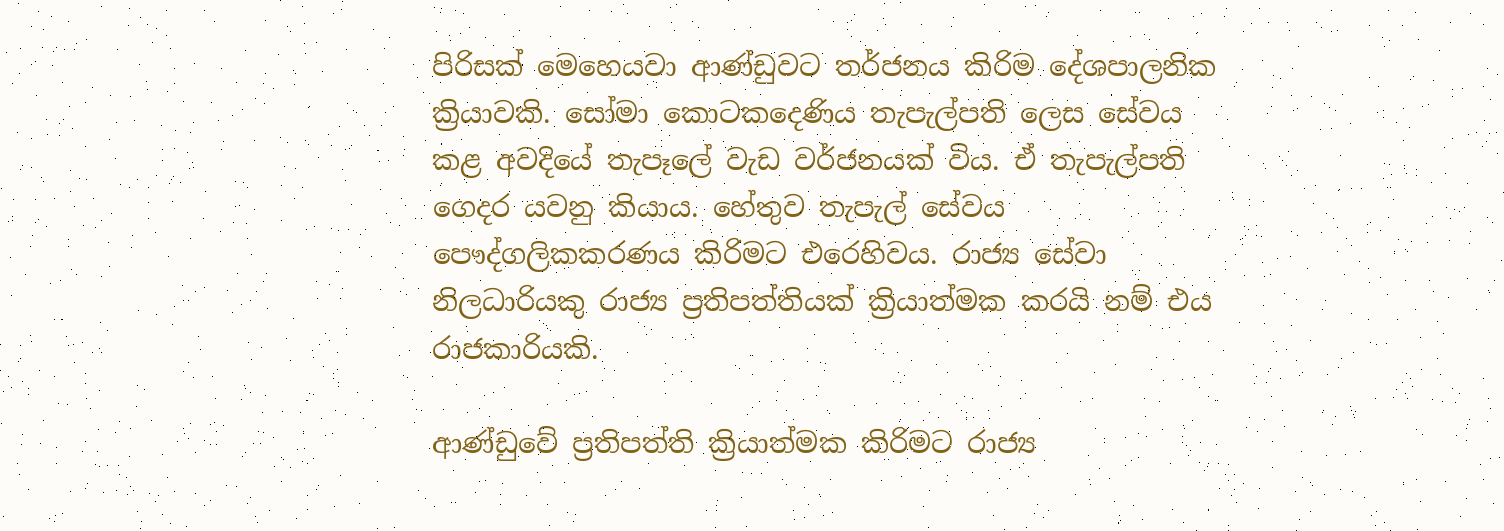පිරිසක් මෙහෙයවා ආණ්ඩුවට තර්ජනය කිරිම දේශපාලනික ක්‍රියාවකි. සෝමා කොටකදෙණිය තැපැල්පති ලෙස සේවය කළ අවදියේ තැපෑලේ වැඩ වර්ජනයක් විය. ඒ තැපැල්පති ගෙදර යවනු කියාය. හේතුව තැපැල් සේවය පෞද්ගලිකකරණය කිරිමට එරෙහිවය. රාජ්‍ය සේවා නිලධාරියකු රාජ්‍ය ප්‍රතිපත්තියක් ක්‍රියාත්මක කරයි නම් එය රාජකාරියකි.

ආණ්ඩුවේ ප්‍රතිපත්ති ක්‍රියාත්මක කිරිමට රාජ්‍ය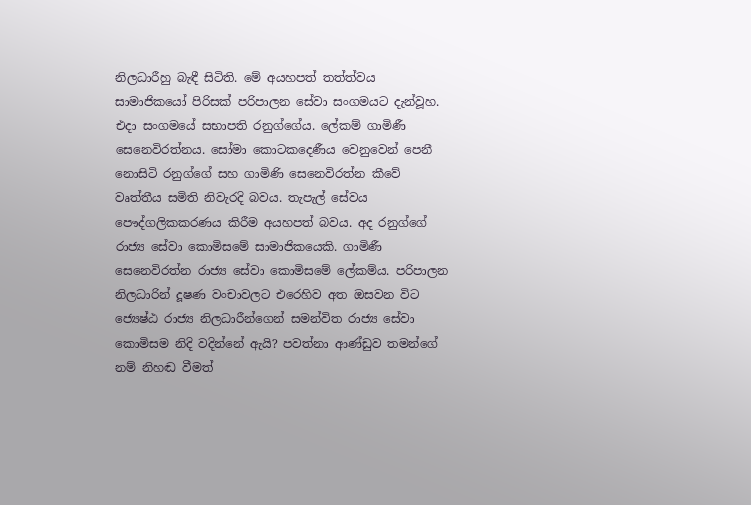නිලධාරීහු බැඳී සිටිති. මේ අයහපත් තත්ත්වය සාමාජිකයෝ පිරිසක් පරිපාලන සේවා සංගමයට දැන්වූහ. එදා සංගමයේ සභාපති රනුග්ගේය. ලේකම් ගාමිණී සෙනෙවිරත්නය. සෝමා කොටකදෙණීය වෙනුවෙන් පෙනී නොසිටි රනුග්ගේ සහ ගාමිණි සෙනෙවිරත්න කීවේ වෘත්තීය සමිති නිවැරදි බවය. තැපැල් සේවය පෞද්ගලිකකරණය කිරීම අයහපත් බවය. අද රනුග්ගේ රාජ්‍ය සේවා කොමිසමේ සාමාජිකයෙකි. ගාමිණී සෙනෙවිරත්න රාජ්‍ය සේවා කොමිසමේ ලේකම්ය. පරිපාලන නිලධාරින් දූෂණ වංචාවලට එරෙහිව අත ඔසවන විට ජ්‍යෙෂ්ඨ රාජ්‍ය නිලධාරීන්ගෙන් සමන්විත රාජ්‍ය සේවා කොමිසම නිදි වදින්නේ ඇයි? පවත්නා ආණ්ඩුව තමන්ගේ නම් නිහඬ වීමත්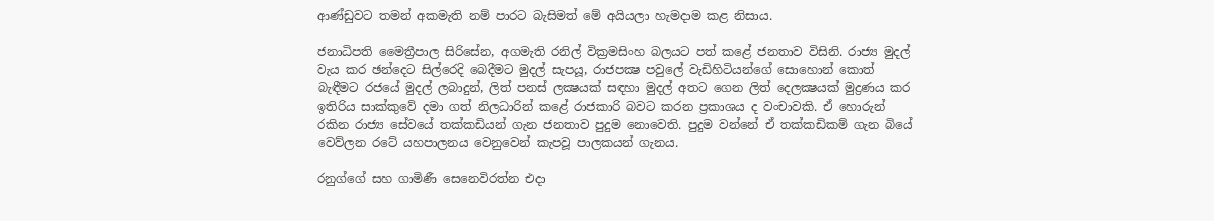ආණ්ඩුවට තමන් අකමැති නම් පාරට බැසිමත් මේ අයියලා හැමදාම කළ නිසාය.

ජනාධිපති මෛත්‍රීපාල සිරිසේන, අගමැති රනිල් වික්‍රමසිංහ බලයට පත් කළේ ජනතාව විසිනි. රාජ්‍ය මුදල් වැය කර ඡන්දෙට සිල්රෙදි බෙදීමට මුදල් සැපයූ, රාජපක්‍ෂ පවුලේ වැඩිහිටියන්ගේ සොහොන් කොත් බැඳීමට රජයේ මුදල් ලබාදුන්, ලිත් පනස් ලක්‍ෂයක් සඳහා මුදල් අතට ගෙන ලිත් දෙලක්‍ෂයක් මුද්‍රණය කර ඉතිරිය සාක්කුවේ දමා ගත් නිලධාරින් කළේ රාජකාරි බවට කරන ප්‍රකාශය ද වංචාවකි. ඒ හොරුන් රකින රාජ්‍ය සේවයේ තක්කඩියන් ගැන ජනතාව පුදුම නොවෙති. පුදුම වන්නේ ඒ තක්කඩිකම් ගැන බියේ වෙව්ලන රටේ යහපාලනය වෙනුවෙන් කැපවූ පාලකයන් ගැනය.

රනුග්ගේ සහ ගාමිණී සෙනෙවිරත්න එදා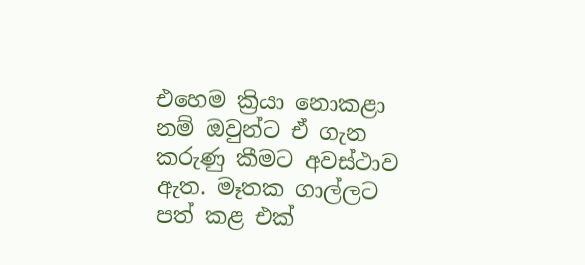එහෙම ක්‍රියා නොකළා නම් ඔවුන්ට ඒ ගැන කරුණු කීමට අවස්ථාව ඇත. මෑතක ගාල්ලට පත් කළ එක්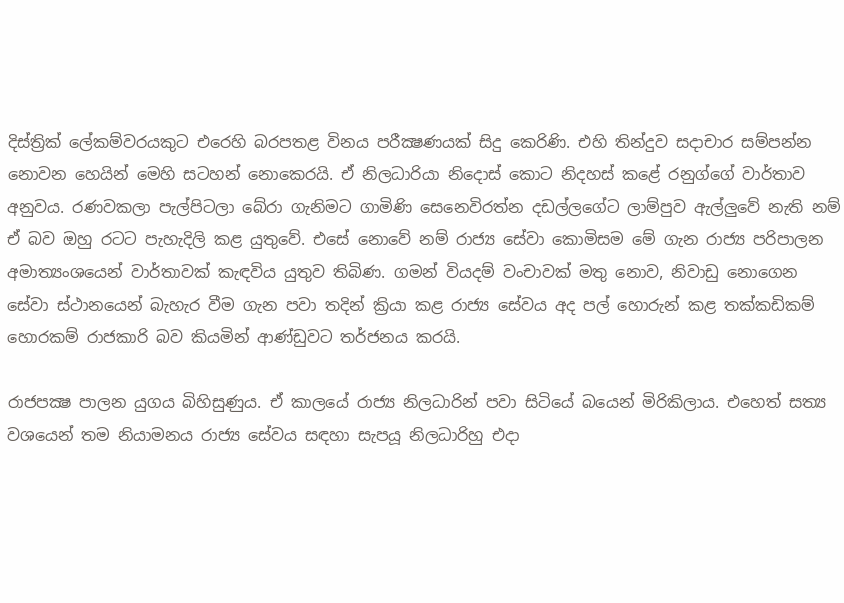දිස්ත්‍රික් ලේකම්වරයකුට එරෙහි බරපතළ විනය පරීක්‍ෂණයක් සිදු කෙරිණි. එහි තින්දුව සදාචාර සම්පන්න නොවන හෙයින් මෙහි සටහන් නොකෙරයි. ඒ නිලධාරියා නිදොස් කොට නිදහස් කළේ රනුග්ගේ වාර්තාව අනුවය. රණවකලා පැල්පිටලා බේරා ගැනිමට ගාමිණි සෙනෙවිරත්න දඩල්ලගේට ලාම්පුව ඇල්ලුවේ නැති නම් ඒ බව ඔහු රටට පැහැදිලි කළ යුතුවේ. එසේ නොවේ නම් රාජ්‍ය සේවා කොමිසම මේ ගැන රාජ්‍ය පරිපාලන අමාත්‍යංශයෙන් වාර්තාවක් කැඳවිය යුතුව තිබිණ. ගමන් වියදම් වංචාවක් මතු නොව, නිවාඩු නොගෙන සේවා ස්ථානයෙන් බැහැර වීම ගැන පවා තදින් ක්‍රියා කළ රාජ්‍ය සේවය අද පල් හොරුන් කළ තක්කඩිකම් හොරකම් රාජකාරි බව කියමින් ආණ්ඩුවට තර්ජනය කරයි.

රාජපක්‍ෂ පාලන යුගය බිහිසුණුය. ඒ කාලයේ රාජ්‍ය නිලධාරින් පවා සිටියේ බයෙන් මිරිකිලාය. එහෙත් සත්‍ය වශයෙන් තම නියාමනය රාජ්‍ය සේවය සඳහා සැපයූ නිලධාරිහු එදා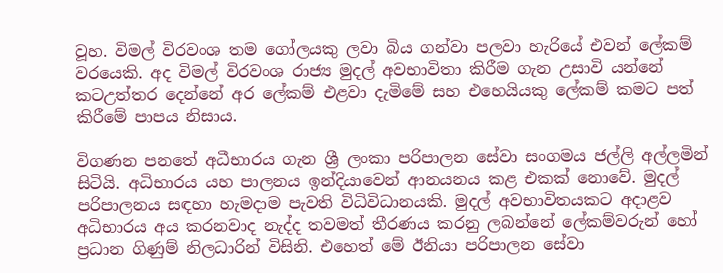වූහ. විමල් විරවංශ තම ගෝලයකු ලවා බිය ගන්වා පලවා හැරියේ එවන් ලේකම් වරයෙකි. අද විමල් විරවංශ රාජ්‍ය මුදල් අවභාවිතා කිරීම ගැන උසාවි යන්නේ කටඋත්තර දෙන්නේ අර ලේකම් එළවා දැමිමේ සහ එහෙයියකු ලේකම් කමට පත් කිරීමේ පාපය නිසාය.

විගණන පනතේ අධීභාරය ගැන ශ්‍රී ලංකා පරිපාලන සේවා සංගමය ජල්ලි අල්ලමින් සිටියි. අධිභාරය යහ පාලනය ඉන්දියාවෙන් ආනයනය කළ එකක් නොවේ. මුදල් පරිපාලනය සඳහා හැමදාම පැවති විධිවිධානයකි. මුදල් අවභාවිතයකට අදාළව අධිභාරය අය කරනවාද නැද්ද තවමත් තීරණය කරනු ලබන්නේ ලේකම්වරුන් හෝ ප්‍රධාන ගිණුම් නිලධාරින් විසිනි. එහෙත් මේ ඊනියා පරිපාලන සේවා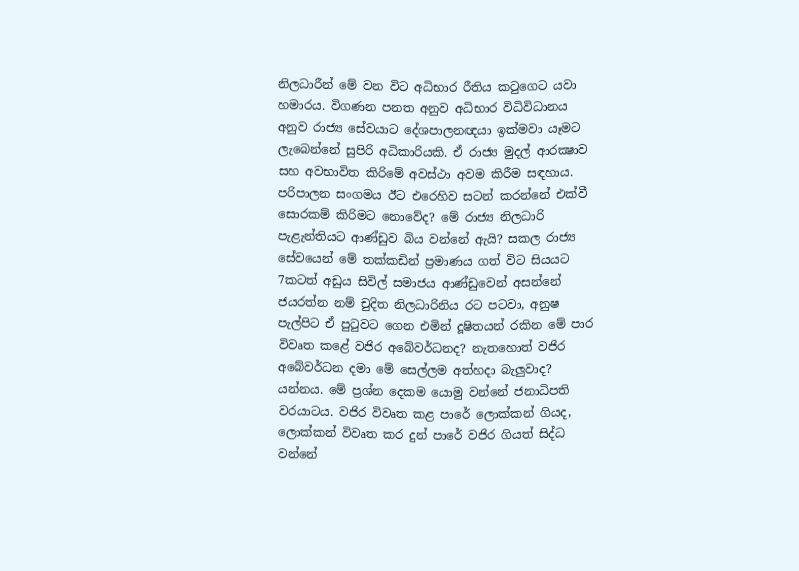නිලධාරීන් මේ වන විට අධිභාර රීතිය කටුගෙට යවා හමාරය. විගණන පනත අනුව අධිභාර විධිවිධානය අනුව රාජ්‍ය සේවයාට දේශපාලනඥයා ඉක්මවා යෑමට ලැබෙන්නේ සුපිරි අධිකාරියකි. ඒ රාජ්‍ය මුදල් ආරක්‍ෂාව සහ අවභාවිත කිරිමේ අවස්ථා අවම කිරීම සඳහාය. පරිපාලන සංගමය ඊට එරෙහිව සටන් කරන්නේ එක්වී සොරකම් කිරිමට නොවේද? මේ රාජ්‍ය නිලධාරි පැළැන්තියට ආණ්ඩුව බිය වන්නේ ඇයි? සකල රාජ්‍ය සේවයෙන් මේ තක්කඩින් ප්‍රමාණය ගත් විට සියයට 7කටත් අඩුය සිවිල් සමාජය ආණ්ඩුවෙන් අසන්නේ ජයරත්න නම් චුදිත නිලධාරිනිය රට පටවා, අනුෂ පැල්පිට ඒ පුටුවට ගෙන එමින් දූෂිතයන් රකින මේ පාර විවෘත කළේ වජිර අබේවර්ධනද? නැතහොත් වජිර අබේවර්ධන දමා මේ සෙල්ලම අත්හදා බැලුවාද? යන්නය. මේ ප්‍රශ්න දෙකම යොමු වන්නේ ජනාධිපති වරයාටය. වජිර විවෘත කළ පාරේ ලොක්කන් ගියද, ලොක්කන් විවෘත කර දුන් පාරේ වජිර ගියත් සිද්ධ වන්නේ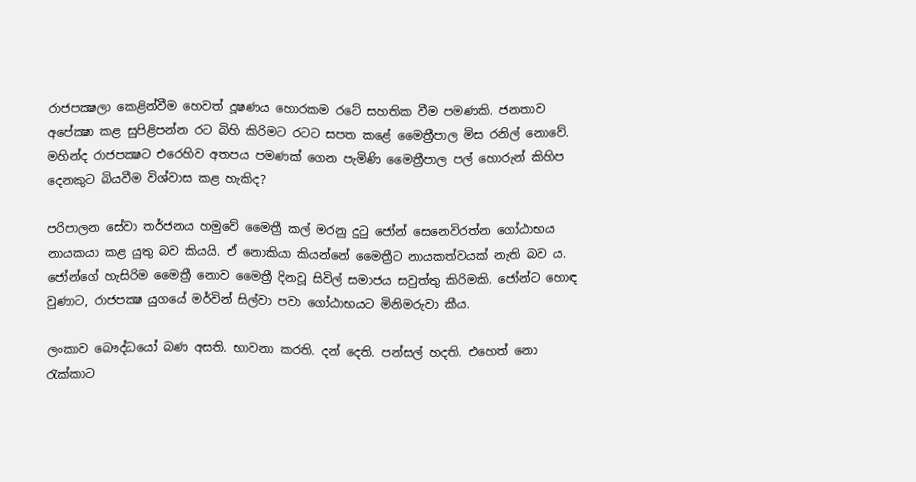රාජපක්‍ෂලා කෙළින්වීම හෙවත් දූෂණය හොරකම රටේ සහතික වීම පමණකි. ජනතාව අපේක්‍ෂා කළ සුපිළිපන්න රට බිහි කිරිමට රටට සපත කළේ මෛත්‍රීපාල මිස රනිල් නොවේ. මහින්ද රාජපක්‍ෂට එරෙහිව අතපය පමණක් ගෙන පැමිණි මෛත්‍රීපාල පල් හොරුන් කිහිප දෙනකුට බියවීම විශ්වාස කළ හැකිද?

පරිපාලන සේවා තර්ජනය හමුවේ මෛත්‍රී කල් මරනු දුටු ජෝන් සෙනෙවිරත්න ගෝඨාභය නායකයා කළ යුතු බව කියයි. ඒ නොකියා කියන්නේ මෛත්‍රීට නායකත්වයක් නැති බව ය. ජෝන්ගේ හැසිරිම මෛත්‍රී නොව මෛත්‍රී දිනවූ සිවිල් සමාජය සවුත්තු කිරිමකි. ජෝන්ට හොඳ වුණාට, රාජපක්‍ෂ යුගයේ මර්වින් සිල්වා පවා ගෝඨාභයට මිනිමරුවා කීය.

ලංකාව බෞද්ධයෝ බණ අසති. භාවනා කරති. දන් දෙති. පන්සල් හදති. එහෙත් නො රැක්කාට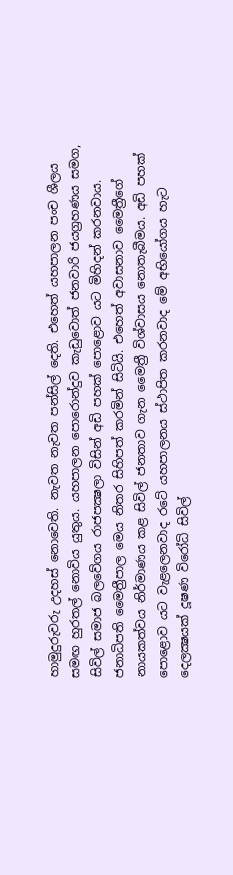හාමුදුරුවරු උදහස් නොවෙති. නැවත නැවත පන්සිල් දෙති. එහෙත් යහපාලන පංච ශීලය සමඟ හුරතල් නොවිය යුතුය. යහපාලන පොරොන්දුව කැඩුවොත් ජනවාරි ජයග්‍රහණය සමග, සිවිල් සමාජ බලවේගය රාජපක්‍ෂලා විසින් අඩි පහක් පොළොව යට මිහිදන් කරනවාය. ජනාධිපති මෛත්‍රීපාල මෙය නිතර සිහිපත් කරමින් සිටියි. එහෙත් අවාසනාව මෛත්‍රීගේ නායකත්වය නිර්මාණය කළ සිවිල් ජනතාව ගැන මෛත්‍රී විශ්වාසය නොතැබීමය. අඩි පහක් පොළොව යට වැළලෙනවාද රටේ යහපාලනය ස්ථාපිත කරනවාද මේ අභියෝගය හැට දෙලක්‍ෂයක් දූෂණ විරෝධි සිවිල්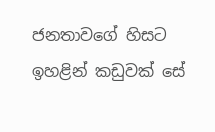ජනතාවගේ හිසට ඉහළින් කඩුවක් සේ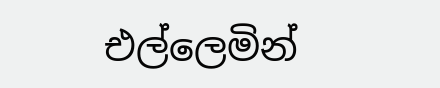එල්ලෙමින්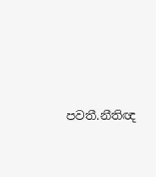පවතී.නීතිඥ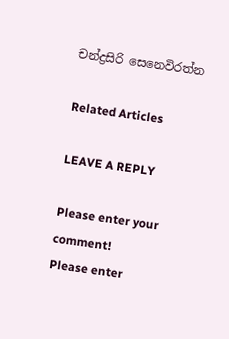චන්ද්‍රසිරි සෙනෙවිරත්න

Related Articles

LEAVE A REPLY

Please enter your comment!
Please enter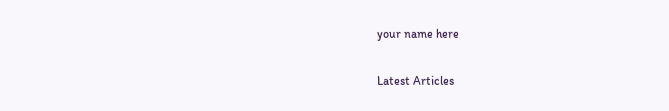your name here

Latest Articles